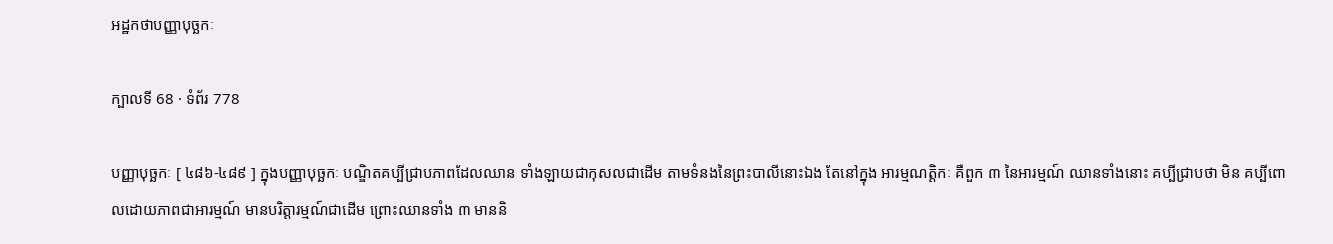អដ្ឋកថាបញ្ញាបុច្ឆកៈ

ក្បាលទី 68 · ទំព័រ 778

បញ្ញាបុច្ឆកៈ [ ៤៨៦-៤៨៩ ] ក្នុងបញ្ញាបុច្ឆកៈ បណ្ឌិតគប្បីជ្រាបភាពដែលឈាន ទាំងឡាយជាកុសលជាដើម តាមទំនងនៃព្រះបាលីនោះឯង តែនៅក្នុង អារម្មណត្តិកៈ គឺពួក ៣ នៃអារម្មណ៍ ឈានទាំងនោះ គប្បីជ្រាបថា មិន គប្បីពោលដោយភាពជាអារម្មណ៍ មានបរិត្តារម្មណ៍ជាដើម ព្រោះឈានទាំង ៣ មាននិ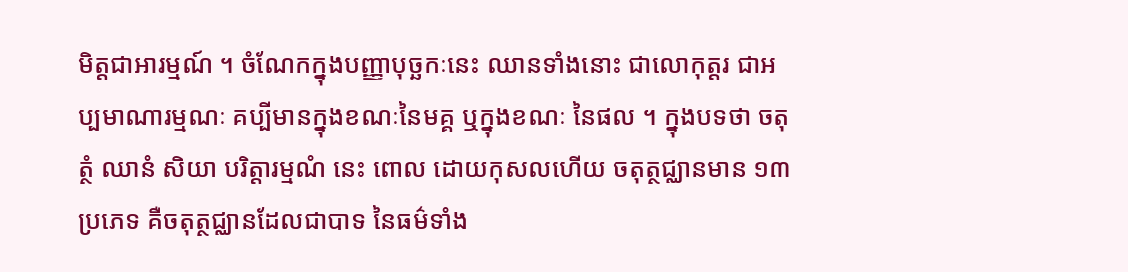មិត្តជាអារម្មណ៍ ។ ចំណែកក្នុងបញ្ញាបុច្ឆកៈនេះ ឈានទាំងនោះ ជាលោកុត្តរ ជាអប្បមាណារម្មណៈ គប្បីមានក្នុងខណៈនៃមគ្គ ឬក្នុងខណៈ នៃផល ។ ក្នុងបទថា ចតុត្ថំ ឈានំ សិយា បរិត្តារម្មណំ នេះ ពោល ដោយកុសលហើយ ចតុត្ថជ្ឈានមាន ១៣ ប្រភេទ គឺចតុត្ថជ្ឈានដែលជាបាទ នៃធម៌ទាំង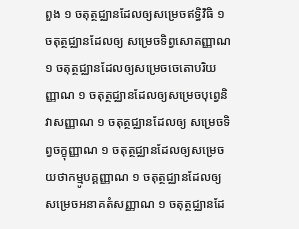ពួង ១ ចតុត្ថជ្ឈានដែលឲ្យសម្រេចឥទ្ធិវិធិ ១ ចតុត្ថជ្ឈានដែលឲ្យ សម្រេចទិព្វសោតញ្ញាណ ១ ចតុត្ថជ្ឈានដែលឲ្យសម្រេចចេតោបរិយញ្ញាណ ១ ចតុត្ថជ្ឈានដែលឲ្យសម្រេចបុព្វេនិវាសញ្ញាណ ១ ចតុត្ថជ្ឈានដែលឲ្យ សម្រេចទិព្វចក្ខុញ្ញាណ ១ ចតុត្ថជ្ឈានដែលឲ្យសម្រេចយថាកម្មូបគ្គញ្ញាណ ១ ចតុត្ថជ្ឈានដែលឲ្យសម្រេចអនាគតំសញ្ញាណ ១ ចតុត្ថជ្ឈានដែ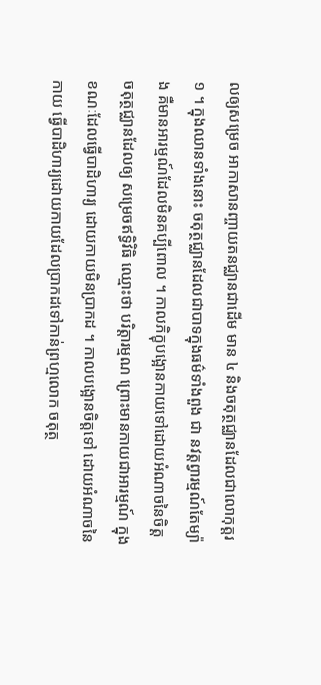លឲ្យសម្រេច អាកាសានញ្ចាយតនជ្ឈានជាដើម មាន ៤ និងចតុត្ថជ្ឈានដែលជាលោកុត្តរ ១ ។ ក្នុងឈានទាំងនោះ ចតុត្ថជ្ឈានដែលជាបាទក្នុងធម៌ទាំងពួង ជា នវត្តព្វារម្មណ៍តែម្យ៉ាង គឺមានអារម្មណ៍ដែលមិនគប្បីពោល ។ កាលភិក្ខុបង្អោនកាយទៅដោយអំណាចនៃចិត្ត ចតុត្ថជ្ឈានដែលឲ្យ សម្រេចឥទ្ធិវិធិ ឈ្មោះថា បរិត្តារម្មណ ព្រោះមានកាយជាអារម្មណ៍ ក្នុង ខណៈដែលធ្វើបាដិហារ្យ ដោយកាយមិនប្រាកដ ។ កាលបង្អោនចិត្តទៅ ដោយអំណាចនៃកាយ ធ្វើបាដិហារ្យដោយកាយដែលប្រាកដទៅកាន់ព្រហ្មលោក ចតុត្ថ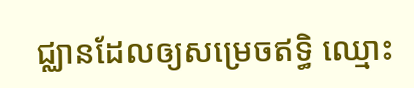ជ្ឈានដែលឲ្យសម្រេចឥទ្ធិ ឈ្មោះ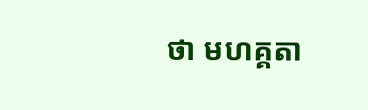ថា មហគ្គតា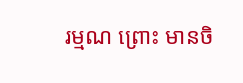រម្មណ ព្រោះ មានចិ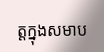ត្តក្នុងសមាប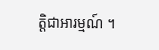ត្តិជាអារម្មណ៍ ។